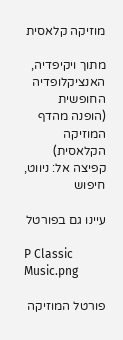מוזיקה קלאסית

מתוך ויקיפדיה, האנציקלופדיה החופשית
(הופנה מהדף המוזיקה הקלאסית)
קפיצה אל: ניווט, חיפוש

עיינו גם בפורטל

P Classic Music.png

פורטל המוזיקה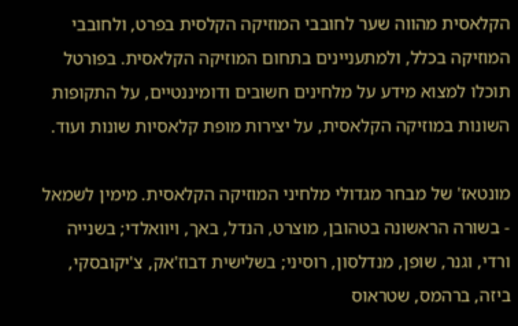הקלאסית מהווה שער לחובבי המוזיקה הקלסית בפרט, ולחובבי המוזיקה בכלל, ולמתעניינים בתחום המוזיקה הקלאסית. בפורטל תוכלו למצוא מידע על מלחינים חשובים ודומיננטיים, על התקופות השונות במוזיקה הקלאסית, על יצירות מופת קלאסיות שונות ועוד.

מונטאז' של מבחר מגדולי מלחיני המוזיקה הקלאסית. מימין לשמאל - בשורה הראשונה בטהובן, מוצרט, הנדל, באך, ויוואלדי; בשנייה ורדי, וגנר, שופן, מנדלסון, רוסיני; בשלישית דבוז'אק, צ'יקובסקי, ביזה, ברהמס, שטראוס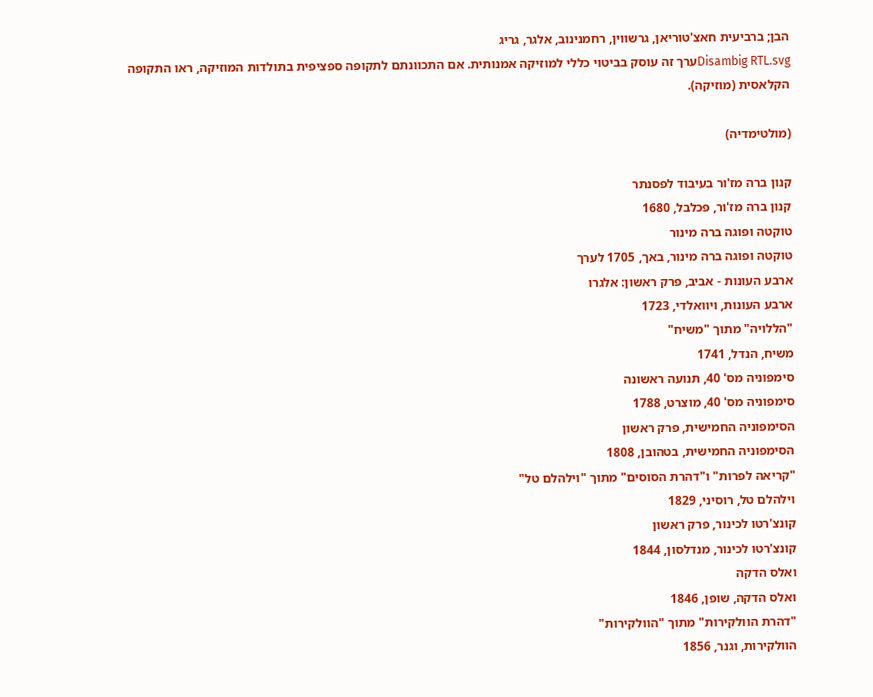הבן; ברביעית חאצ'טוריאן, גרשווין, רחמנינוב, אלגר, גריג
Disambig RTL.svgערך זה עוסק בביטוי כללי למוזיקה אמנותית. אם התכוונתם לתקופה ספציפית בתולדות המוזיקה, ראו התקופה הקלאסית (מוזיקה).

(מולטימדיה)

קנון ברה מז'ור בעיבוד לפסנתר
קנון ברה מז'ור, פכלבל, 1680
טוקטה ופוגה ברה מינור
טוקטה ופוגה ברה מינור, באך, 1705 לערך
ארבע העונות - אביב, פרק ראשון: אלגרו
ארבע העונות, ויוואלדי, 1723
"הללויה" מתוך "משיח"
משיח, הנדל, 1741
סימפוניה מס' 40, תנועה ראשונה
סימפוניה מס' 40, מוצרט, 1788
הסימפוניה החמישית, פרק ראשון
הסימפוניה החמישית, בטהובן, 1808
"קריאה לפרות" ו"דהרת הסוסים" מתוך "וילהלם טל"
וילהלם טל, רוסיני, 1829
קונצ'רטו לכינור, פרק ראשון
קונצ'רטו לכינור, מנדלסון, 1844
ואלס הדקה
ואלס הדקה, שופן, 1846
"דהרת הוולקירות" מתוך "הוולקירות"
הוולקירות, וגנר, 1856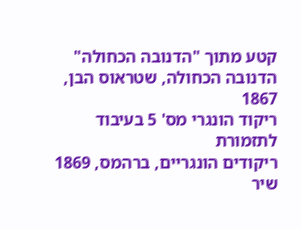קטע מתוך "הדנובה הכחולה"
הדנובה הכחולה, שטראוס הבן, 1867
ריקוד הונגרי מס' 5 בעיבוד לתזמורת
ריקודים הונגריים, ברהמס, 1869
שיר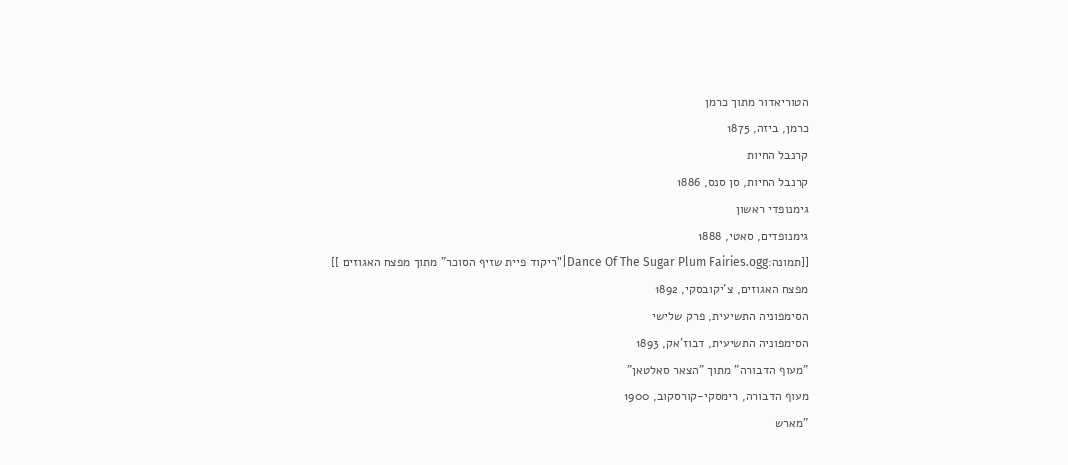הטוריאדור מתוך כרמן
כרמן, ביזה, 1875
קרנבל החיות
קרנבל החיות, סן סנס, 1886
גימנופדי ראשון
גימנופדים, סאטי, 1888
[[תמונה:Dance Of The Sugar Plum Fairies.ogg|"ריקוד פיית שזיף הסוכר" מתוך מפצח האגוזים ]]
מפצח האגוזים, צ'יקובסקי, 1892
הסימפוניה התשיעית, פרק שלישי
הסימפוניה התשיעית, דבוז'אק, 1893
"מעוף הדבורה" מתוך "הצאר סאלטאן"
מעוף הדבורה, רימסקי-קורסקוב, 1900
"מארש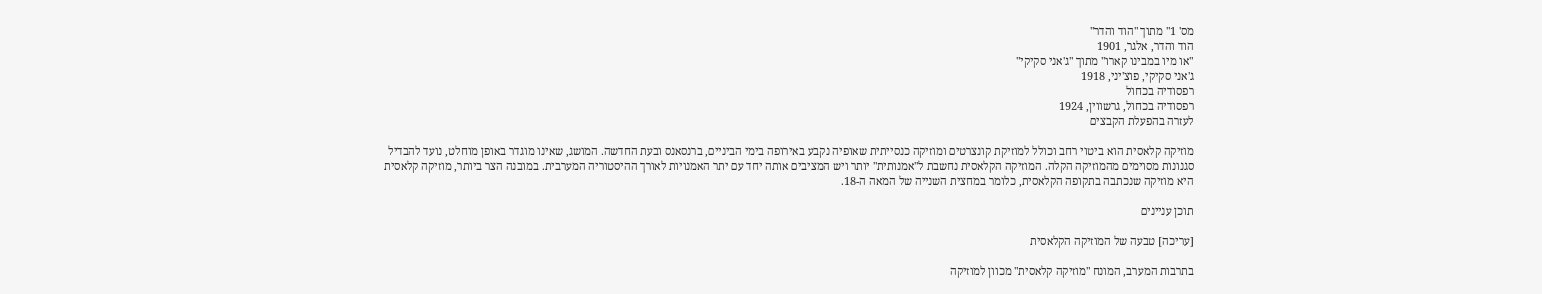מס' 1" מתוך "הוד והדר"
הוד והדר, אלגר, 1901
"או מיו במבינו קארו" מתוך "ג'אני סקיקי"
ג'אני סקיקי, פוצ'יני, 1918
רפסודיה בכחול
רפסודיה בכחול, גרשווין, 1924
לעזרה בהפעלת הקבצים

מוזיקה קלאסית הוא ביטוי רחב וכולל למוזיקת קונצרטים ומוזיקה כנסייתית שאופיה נקבע באירופה בימי הביניים, ברנסאנס ובעת החדשה. המושג, שאינו מוגדר באופן מוחלט, נועד להבדיל סגנונות מסוימים מהמוזיקה הקלה. המוזיקה הקלאסית נחשבת ל"אמנותית" יותר ויש המציבים אותה יחד עם יתר האמנויות לאורך ההיסטוריה המערבית. במובנה הצר ביותר, מוזיקה קלאסית היא מוזיקה שנכתבה בתקופה הקלאסית, כלומר במחצית השנייה של המאה ה-18.

תוכן עניינים

[עריכה] טבעה של המוזיקה הקלאסית

בתרבות המערב, המונח "מוזיקה קלאסית" מכוון למוזיקה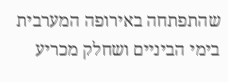שהתפתחה באירופה המערבית בימי הביניים ושחלק מכריע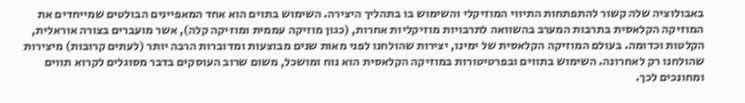באבולוציה שלה קשור להתפתחות התיווי המוזיקלי והשימוש בו בתהליך היצירה. השימוש בתוים הוא אחד המאפיינים הבולטים שמייחדים את המוזיקה הקלאסית בתרבות המערב בהשוואה לתרבויות מוזיקליות אחרות, (כגון מוזיקה עממית ומוזיקה קלה), אשר מועברים בצורה אוראלית, הקלטות וכדומה. בעולם המוזיקה הקלאסית של ימינו, יצירות שהולחנו לפני מאות שנים מבוצעות ומדוברות הרבה יותר (לעתים קרובות) מיצירות שהולחנו רק לאחרונה. השימוש בתווים ובפרטיטורות במוזיקה הקלאסית הוא נוח ומושכל, משום שרוב העוסקים בדבר מסוגלים לקרוא תווים ומחונכים לכך.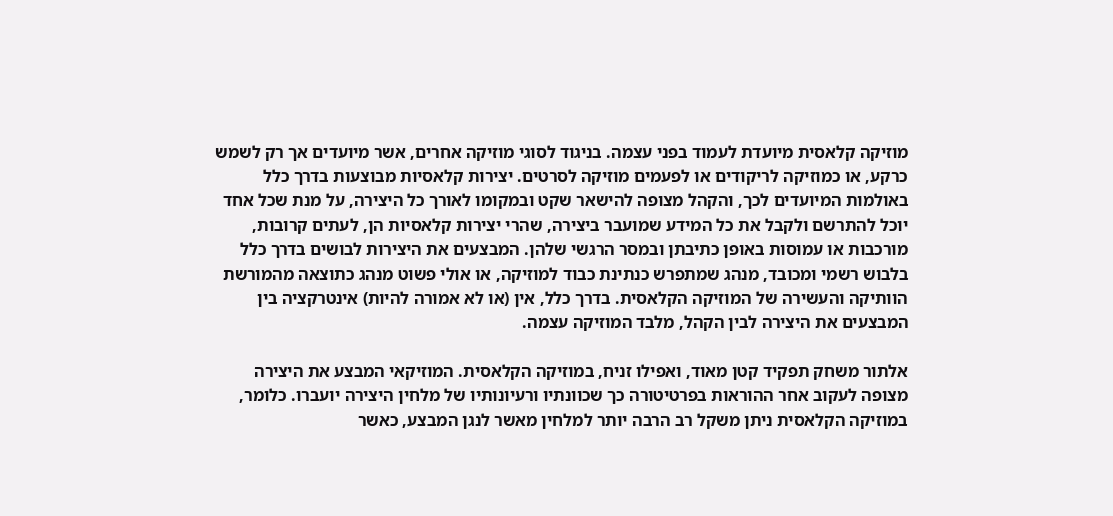מוזיקה קלאסית מיועדת לעמוד בפני עצמה. בניגוד לסוגי מוזיקה אחרים, אשר מיועדים אך רק לשמש כרקע, או כמוזיקה לריקודים או לפעמים מוזיקה לסרטים. יצירות קלאסיות מבוצעות בדרך כלל באולמות המיועדים לכך, והקהל מצופה להישאר שקט ובמקומו לאורך כל היצירה, על מנת שכל אחד יוכל להתרשם ולקבל את כל המידע שמועבר ביצירה, שהרי יצירות קלאסיות הן, לעתים קרובות, מורכבות או עמוסות באופן כתיבתן ובמסר הרגשי שלהן. המבצעים את היצירות לבושים בדרך כלל בלבוש רשמי ומכובד, מנהג שמתפרש כנתינת כבוד למוזיקה, או אולי פשוט מנהג כתוצאה מהמורשת הוותיקה והעשירה של המוזיקה הקלאסית. בדרך כלל, אין (או לא אמורה להיות) אינטרקציה בין המבצעים את היצירה לבין הקהל, מלבד המוזיקה עצמה.

אלתור משחק תפקיד קטן מאוד, ואפילו זניח, במוזיקה הקלאסית. המוזיקאי המבצע את היצירה מצופה לעקוב אחר ההוראות בפרטיטורה כך שכוונתיו ורעיונותיו של מלחין היצירה יועברו. כלומר, במוזיקה הקלאסית ניתן משקל רב הרבה יותר למלחין מאשר לנגן המבצע, כאשר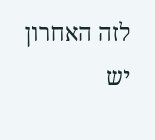לזה האחרון יש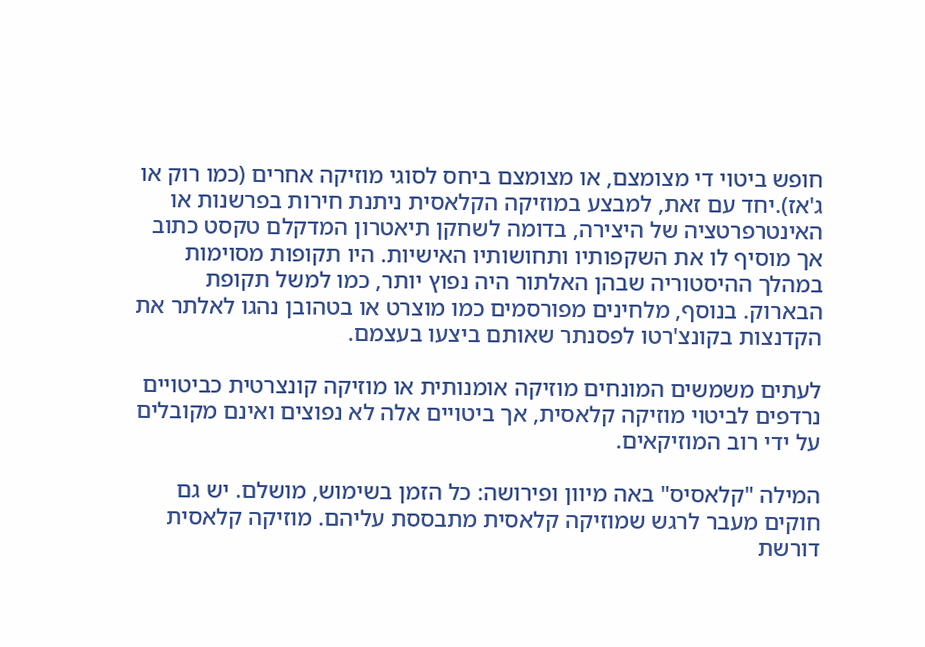חופש ביטוי די מצומצם, או מצומצם ביחס לסוגי מוזיקה אחרים (כמו רוק או ג'אז).יחד עם זאת, למבצע במוזיקה הקלאסית ניתנת חירות בפרשנות או האינטרפרטציה של היצירה, בדומה לשחקן תיאטרון המדקלם טקסט כתוב אך מוסיף לו את השקפותיו ותחושותיו האישיות. היו תקופות מסוימות במהלך ההיסטוריה שבהן האלתור היה נפוץ יותר, כמו למשל תקופת הבארוק. בנוסף, מלחינים מפורסמים כמו מוצרט או בטהובן נהגו לאלתר את הקדנצות בקונצ'רטו לפסנתר שאותם ביצעו בעצמם.

לעתים משמשים המונחים מוזיקה אומנותית או מוזיקה קונצרטית כביטויים נרדפים לביטוי מוזיקה קלאסית, אך ביטויים אלה לא נפוצים ואינם מקובלים על ידי רוב המוזיקאים.

המילה "קלאסיס" באה מיוון ופירושה: כל הזמן בשימוש, מושלם. יש גם חוקים מעבר לרגש שמוזיקה קלאסית מתבססת עליהם. מוזיקה קלאסית דורשת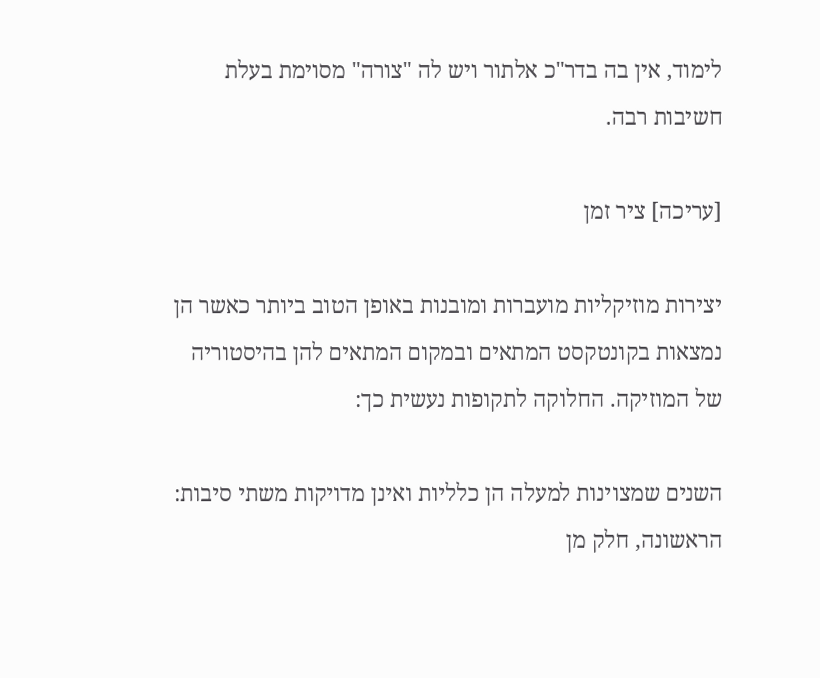לימוד, אין בה בדר"כ אלתור ויש לה "צורה" מסוימת בעלת חשיבות רבה.

[עריכה] ציר זמן

יצירות מוזיקליות מועברות ומובנות באופן הטוב ביותר כאשר הן נמצאות בקונטקסט המתאים ובמקום המתאים להן בהיסטוריה של המוזיקה. החלוקה לתקופות נעשית כך:

השנים שמצוינות למעלה הן כלליות ואינן מדויקות משתי סיבות: הראשונה, חלק מן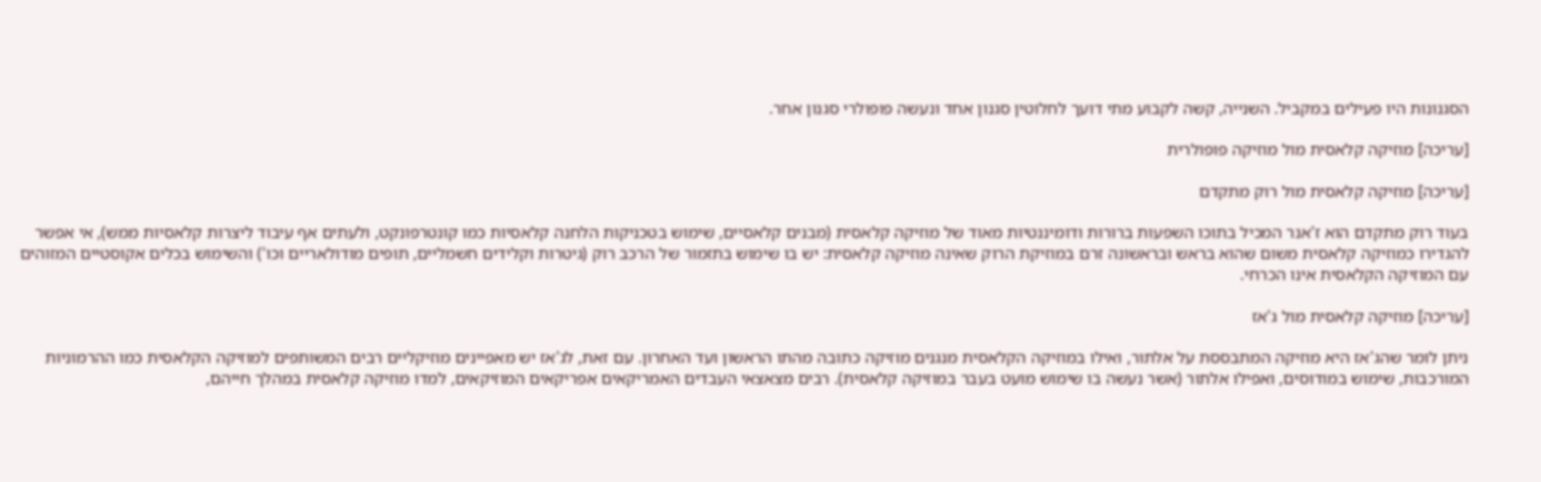הסגנונות היו פעילים במקביל. השנייה, קשה לקבוע מתי דועך לחלוטין סגנון אחד ונעשה פופולרי סגנון אחר.

[עריכה] מוזיקה קלאסית מול מוזיקה פופולרית

[עריכה] מוזיקה קלאסית מול רוק מתקדם

בעוד רוק מתקדם הוא ז'אנר המכיל בתוכו השפעות ברורות ודומיננטיות מאוד של מוזיקה קלאסית (מבנים קלאסיים, שימוש בטכניקות הלחנה קלאסיות כמו קונטרפונקט, ולעתים אף עיבוד ליצרות קלאסיות ממש), אי אפשר להגדירו כמוזיקה קלאסית משום שהוא בראש ובראשונה זרם במוזיקת הרוק שאינה מוזיקה קלאסית: יש בו שימוש בתזמור של הרכב רוק (גיטרות וקלידים חשמליים, תופים מודולאריים וכו') והשימוש בכלים אקוסטיים המזוהים עם המוזיקה הקלאסית אינו הכרחי.

[עריכה] מוזיקה קלאסית מול ג'אז

ניתן לומר שהג'אז היא מוזיקה המתבססת על אלתור, ואילו במוזיקה הקלאסית מנגנים מוזיקה כתובה מהתו הראשון ועד האחרון. עם זאת, לג'אז יש מאפיינים מוזיקליים רבים המשותפים למוזיקה הקלאסית כמו ההרמוניות המורכבות, שימוש במודוסים, ואפילו אלתור (אשר נעשה בו שימוש מועט בעבר במוזיקה קלאסית). רבים מצאצאי העבדים האמריקאים אפריקאים המוזיקאים, למדו מוזיקה קלאסית במהלך חייהם,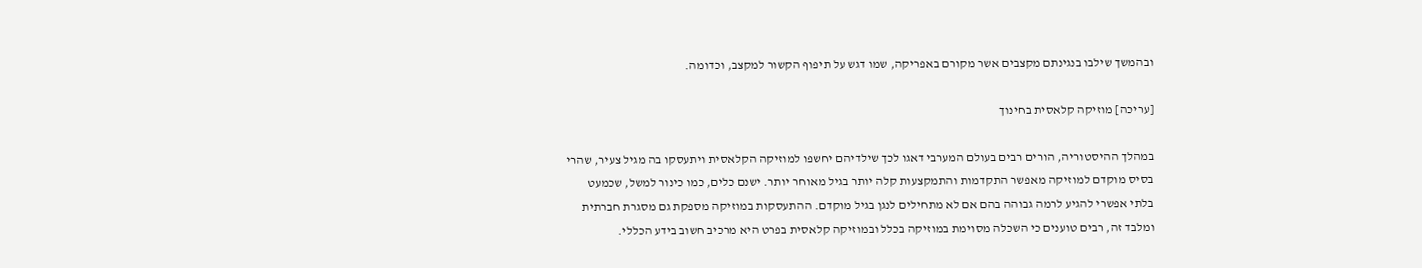ובהמשך שילבו בנגינתם מקצבים אשר מקורם באפריקה, שמו דגש על תיפוף הקשור למקצב, וכדומה.

[עריכה] מוזיקה קלאסית בחינוך

במהלך ההיסטוריה, הורים רבים בעולם המערבי דאגו לכך שילדיהם יחשפו למוזיקה הקלאסית ויתעסקו בה מגיל צעיר, שהרי בסיס מוקדם למוזיקה מאפשר התקדמות והתמקצעות קלה יותר בגיל מאוחר יותר. ישנם כלים, כמו כינור למשל, שכמעט בלתי אפשרי להגיע לרמה גבוהה בהם אם לא מתחילים לנגן בגיל מוקדם. ההתעסקות במוזיקה מספקת גם מסגרת חברתית ומלבד זה, רבים טוענים כי השכלה מסוימת במוזיקה בכלל ובמוזיקה קלאסית בפרט היא מרכיב חשוב בידע הכללי.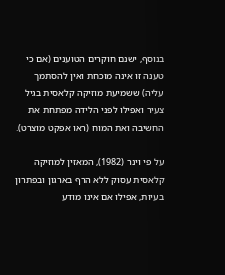בנוסף, ישנם חוקרים הטוענים (אם כי טענה זו אינה מוכחת ואין להסתמך עליה) ששמיעת מוזיקה קלאסית בגיל צעיר ואפילו לפני הלידה מפתחת את החשיבה ואת המוח (ראו אפקט מוצרט).

על פי וינר (1982), המאזין למוזיקה קלאסית עסוק ללא הרף בארגון ובפתרון בעיות, אפילו אם אינו מודע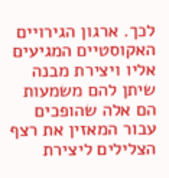לכך. ארגון הגירויים האקוסטיים המגיעים אליו ויצירת מבנה שיתן להם משמעות הם אלה שהופכים עבור המאזין את רצף הצלילים ליצירת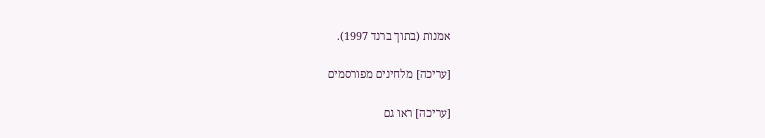אמנות (בתוך ברנד 1997).

[עריכה] מלחינים מפורסמים

[עריכה] ראו גם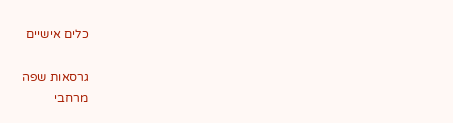כלים אישיים

גרסאות שפה
מרחבי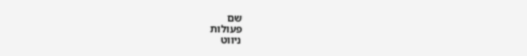שם
פעולות
ניווט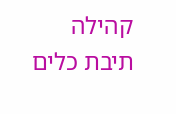קהילה
תיבת כלים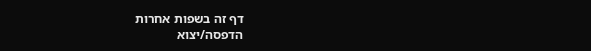דף זה בשפות אחרות
הדפסה/יצוא